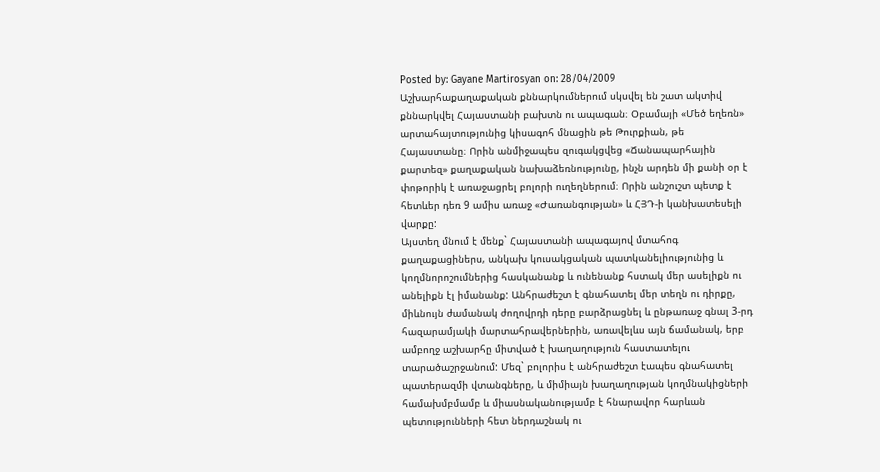Posted by: Gayane Martirosyan on: 28/04/2009
Աշխարհաքաղաքական քննարկումներում սկսվել են շատ ակտիվ քննարկվել Հայաստանի բախտն ու ապագան։ Օբամայի «Մեծ եղեռն» արտահայտությունից կիսագոհ մնացին թե Թուրքիան, թե Հայաստանը։ Որին անմիջապես զուգակցվեց «Ճանապարհային քարտեզ» քաղաքական նախաձեռնությունը, ինչն արդեն մի քանի օր է փոթորիկ է առաջացրել բոլորի ուղեղներում։ Որին անշուշտ պետք է հետևեր դեռ 9 ամիս առաջ «Ժառանգության» և ՀՅԴ-ի կանխատեսելի վարքը:
Այստեղ մնում է մենք` Հայաստանի ապագայով մտահոգ քաղաքացիներս, անկախ կուսակցական պատկանելիությունից և կողմնորոշումներից հասկանանք և ունենանք հստակ մեր ասելիքն ու անելիքն էլ իմանանք: Անհրաժեշտ է գնահատել մեր տեղն ու դիրքը, միևնույն ժամանակ ժողովրդի դերը բարձրացնել և ընթառաջ գնալ 3-րդ հազարամյակի մարտահրավերներին, առավելևս այն ճամանակ, երբ ամբողջ աշխարհը միտված է խաղաղություն հաստատելու տարածաշրջանում: Մեզ` բոլորիս է անհրաժեշտ էապես գնահատել պատերազմի վտանգները, և միմիայն խաղաղության կողմնակիցների համախմբմամբ և միասնականությամբ է հնարավոր հարևան պետությունների հետ ներդաշնակ ու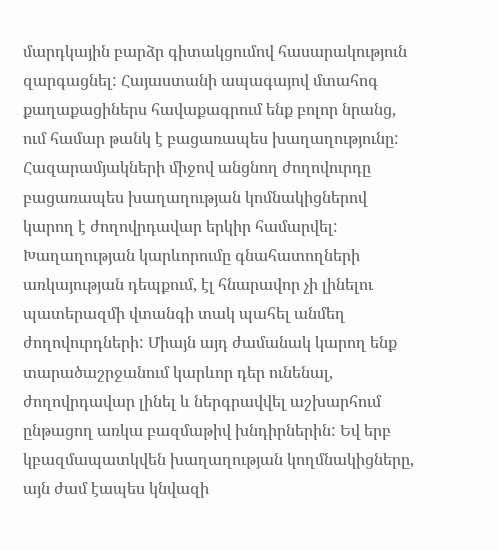մարդկային բարձր գիտակցումով հասարակություն զարգացնել: Հայաստանի ապագայով մտահոգ քաղաքացիներս հավաքագրում ենք բոլոր նրանց, ում համար թանկ է բացառապես խաղաղությունը: Հազարամյակների միջով անցնող ժողովուրդը բացառապես խաղաղության կոմնակիցներով կարող է ժողովրդավար երկիր համարվել: Խաղաղության կարևորումը գնահատողների առկայության դեպքում, էլ հնարավոր չի լինելու պատերազմի վտանգի տակ պահել անմեղ ժողովուրդների: Միայն այդ ժամանակ կարող ենք տարածաշրջանում կարևոր դեր ունենալ, ժողովրդավար լինել և ներգրավվել աշխարհում ընթացող առկա բազմաթիվ խնդիրներին: Եվ երբ կբազմապատկվեն խաղաղության կողմնակիցները, այն ժամ էապես կնվազի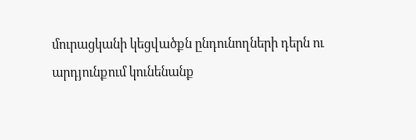մուրացկանի կեցվածքն ընդունողների դերն ու արդյունքում կունենանք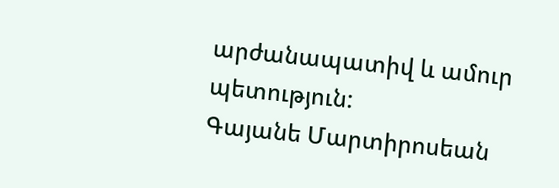արժանապատիվ և ամուր պետություն:
Գայանե Մարտիրոսեան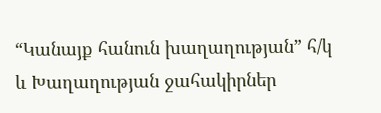“Կանայք հանուն խաղաղության” հ/կ
և Խաղաղության ջահակիրներ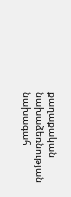քաղաքական նախաձեռնության նախագահ